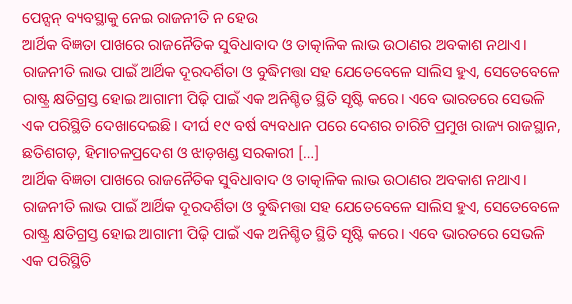ପେନ୍ସନ୍ ବ୍ୟବସ୍ଥାକୁ ନେଇ ରାଜନୀତି ନ ହେଉ
ଆର୍ଥିକ ବିଜ୍ଞତା ପାଖରେ ରାଜନୈତିକ ସୁବିଧାବାଦ ଓ ତାତ୍କାଳିକ ଲାଭ ଉଠାଣର ଅବକାଶ ନଥାଏ। ରାଜନୀତି ଲାଭ ପାଇଁ ଆର୍ଥିକ ଦୂରଦର୍ଶିତା ଓ ବୁଦ୍ଧିମତ୍ତା ସହ ଯେତେବେଳେ ସାଲିସ ହୁଏ, ସେତେବେଳେ ରାଷ୍ଟ୍ର କ୍ଷତିଗ୍ରସ୍ତ ହୋଇ ଆଗାମୀ ପିଢ଼ି ପାଇଁ ଏକ ଅନିଶ୍ଚିତ ସ୍ଥିତି ସୃଷ୍ଟି କରେ। ଏବେ ଭାରତରେ ସେଭଳି ଏକ ପରିସ୍ଥିତି ଦେଖାଦେଇଛି। ଦୀର୍ଘ ୧୯ ବର୍ଷ ବ୍ୟବଧାନ ପରେ ଦେଶର ଚାରିଟି ପ୍ରମୁଖ ରାଜ୍ୟ ରାଜସ୍ଥାନ, ଛତିଶଗଡ଼, ହିମାଚଳପ୍ରଦେଶ ଓ ଝାଡ଼ଖଣ୍ଡ ସରକାରୀ […]
ଆର୍ଥିକ ବିଜ୍ଞତା ପାଖରେ ରାଜନୈତିକ ସୁବିଧାବାଦ ଓ ତାତ୍କାଳିକ ଲାଭ ଉଠାଣର ଅବକାଶ ନଥାଏ। ରାଜନୀତି ଲାଭ ପାଇଁ ଆର୍ଥିକ ଦୂରଦର୍ଶିତା ଓ ବୁଦ୍ଧିମତ୍ତା ସହ ଯେତେବେଳେ ସାଲିସ ହୁଏ, ସେତେବେଳେ ରାଷ୍ଟ୍ର କ୍ଷତିଗ୍ରସ୍ତ ହୋଇ ଆଗାମୀ ପିଢ଼ି ପାଇଁ ଏକ ଅନିଶ୍ଚିତ ସ୍ଥିତି ସୃଷ୍ଟି କରେ। ଏବେ ଭାରତରେ ସେଭଳି ଏକ ପରିସ୍ଥିତି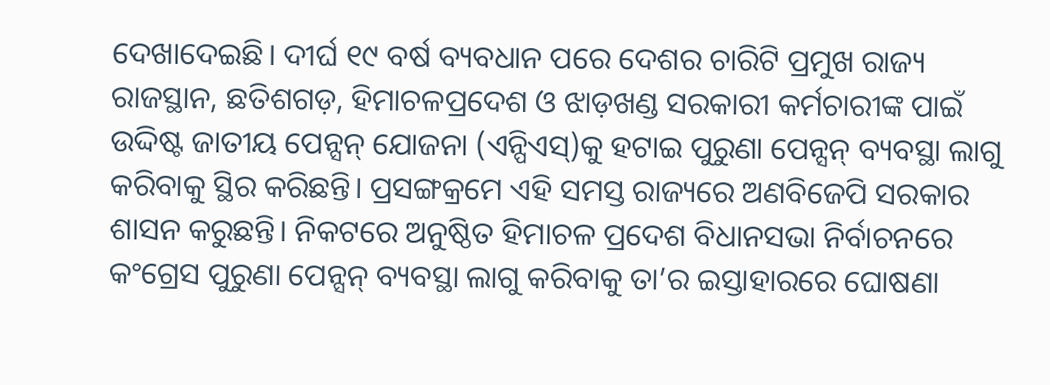ଦେଖାଦେଇଛି। ଦୀର୍ଘ ୧୯ ବର୍ଷ ବ୍ୟବଧାନ ପରେ ଦେଶର ଚାରିଟି ପ୍ରମୁଖ ରାଜ୍ୟ ରାଜସ୍ଥାନ, ଛତିଶଗଡ଼, ହିମାଚଳପ୍ରଦେଶ ଓ ଝାଡ଼ଖଣ୍ଡ ସରକାରୀ କର୍ମଚାରୀଙ୍କ ପାଇଁ ଉଦ୍ଦିଷ୍ଟ ଜାତୀୟ ପେନ୍ସନ୍ ଯୋଜନା (ଏନ୍ପିଏସ୍)କୁ ହଟାଇ ପୁରୁଣା ପେନ୍ସନ୍ ବ୍ୟବସ୍ଥା ଲାଗୁ କରିବାକୁ ସ୍ଥିର କରିଛନ୍ତି। ପ୍ରସଙ୍ଗକ୍ରମେ ଏହି ସମସ୍ତ ରାଜ୍ୟରେ ଅଣବିଜେପି ସରକାର ଶାସନ କରୁଛନ୍ତି। ନିକଟରେ ଅନୁଷ୍ଠିତ ହିମାଚଳ ପ୍ରଦେଶ ବିଧାନସଭା ନିର୍ବାଚନରେ କଂଗ୍ରେସ ପୁରୁଣା ପେନ୍ସନ୍ ବ୍ୟବସ୍ଥା ଲାଗୁ କରିବାକୁ ତା’ର ଇସ୍ତାହାରରେ ଘୋଷଣା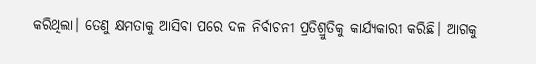କରିଥିଲା। ତେଣୁ କ୍ଷମତାକୁ ଆସିବା ପରେ ଦଳ ନିର୍ବାଚନୀ ପ୍ରତିଶ୍ରୁତିକୁ କାର୍ଯ୍ୟକାରୀ କରିଛି। ଆଗକୁ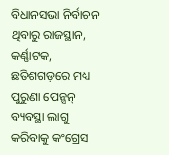ବିଧାନସଭା ନିର୍ବାଚନ ଥିବାରୁ ରାଜସ୍ଥାନ, କର୍ଣ୍ଣାଟକ, ଛତିଶଗଡ଼ରେ ମଧ୍ୟ ପୁରୁଣା ପେନ୍ସନ୍ ବ୍ୟବସ୍ଥା ଲାଗୁ କରିବାକୁ କଂଗ୍ରେସ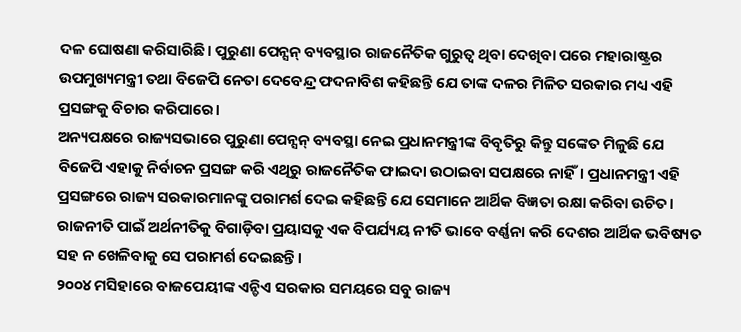ଦଳ ଘୋଷଣା କରିସାରିଛି। ପୁରୁଣା ପେନ୍ସନ୍ ବ୍ୟବସ୍ଥାର ରାଜନୈତିକ ଗୁରୁତ୍ୱ ଥିବା ଦେଖିବା ପରେ ମହାରାଷ୍ଟ୍ରର ଉପମୁଖ୍ୟମନ୍ତ୍ରୀ ତଥା ବିଜେପି ନେତା ଦେବେନ୍ଦ୍ର ଫଦନାବିଶ କହିଛନ୍ତି ଯେ ତାଙ୍କ ଦଳର ମିଳିତ ସରକାର ମଧ୍ୟ ଏହି ପ୍ରସଙ୍ଗକୁ ବିଚାର କରିପାରେ।
ଅନ୍ୟପକ୍ଷରେ ରାଜ୍ୟସଭାରେ ପୁରୁଣା ପେନ୍ସନ୍ ବ୍ୟବସ୍ଥା ନେଇ ପ୍ରଧାନମନ୍ତ୍ରୀଙ୍କ ବିବୃତିରୁ କିନ୍ତୁ ସଙ୍କେତ ମିଳୁଛି ଯେ ବିଜେପି ଏହାକୁ ନିର୍ବାଚନ ପ୍ରସଙ୍ଗ କରି ଏଥିରୁ ରାଜନୈତିକ ଫାଇଦା ଉଠାଇବା ସପକ୍ଷରେ ନାହିଁ। ପ୍ରଧାନମନ୍ତ୍ରୀ ଏହି ପ୍ରସଙ୍ଗରେ ରାଜ୍ୟ ସରକାରମାନଙ୍କୁ ପରାମର୍ଶ ଦେଇ କହିଛନ୍ତି ଯେ ସେମାନେ ଆର୍ଥିକ ବିଜ୍ଞତା ରକ୍ଷା କରିବା ଉଚିତ। ରାଜନୀତି ପାଇଁ ଅର୍ଥନୀତିକୁ ବିଗାଡ଼ିବା ପ୍ରୟାସକୁ ଏକ ବିପର୍ଯ୍ୟୟ ନୀତି ଭାବେ ବର୍ଣ୍ଣନା କରି ଦେଶର ଆର୍ଥିକ ଭବିଷ୍ୟତ ସହ ନ ଖେଳିବାକୁ ସେ ପରାମର୍ଶ ଦେଇଛନ୍ତି।
୨୦୦୪ ମସିହାରେ ବାଜପେୟୀଙ୍କ ଏନ୍ଡିଏ ସରକାର ସମୟରେ ସବୁ ରାଜ୍ୟ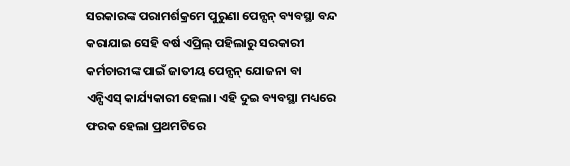ସରକାରଙ୍କ ପରାମର୍ଶକ୍ରମେ ପୁରୁଣା ପେନ୍ସନ୍ ବ୍ୟବସ୍ଥା ବନ୍ଦ କରାଯାଇ ସେହି ବର୍ଷ ଏପ୍ରିଲ୍ ପହିଲାରୁ ସରକାରୀ କର୍ମଚାରୀଙ୍କ ପାଇଁ ଜାତୀୟ ପେନ୍ସନ୍ ଯୋଜନା ବା ଏନ୍ପିଏସ୍ କାର୍ଯ୍ୟକାରୀ ହେଲା। ଏହି ଦୁଇ ବ୍ୟବସ୍ଥା ମଧ୍ୟରେ ଫରକ ହେଲା ପ୍ରଥମଟିରେ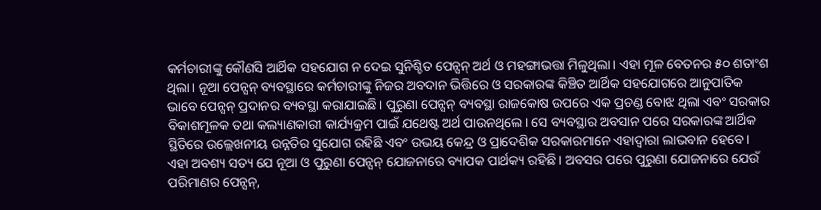କର୍ମଚାରୀଙ୍କୁ କୌଣସି ଆର୍ଥିକ ସହଯୋଗ ନ ଦେଇ ସୁନିଶ୍ଚିତ ପେନ୍ସନ୍ ଅର୍ଥ ଓ ମହଙ୍ଗାଭତ୍ତା ମିଳୁଥିଲା। ଏହା ମୂଳ ବେତନର ୫୦ ଶତାଂଶ ଥିଲା। ନୂଆ ପେନ୍ସନ୍ ବ୍ୟବସ୍ଥାରେ କର୍ମଚାରୀଙ୍କୁ ନିଜର ଅବଦାନ ଭିତ୍ତିରେ ଓ ସରକାରଙ୍କ କିଞ୍ଚିତ ଆର୍ଥିକ ସହଯୋଗରେ ଆନୁପାତିକ ଭାବେ ପେନ୍ସନ୍ ପ୍ରଦାନର ବ୍ୟବସ୍ଥା କରାଯାଇଛି। ପୁରୁଣା ପେନ୍ସନ୍ ବ୍ୟବସ୍ଥା ରାଜକୋଷ ଉପରେ ଏକ ପ୍ରଚଣ୍ଡ ବୋଝ ଥିଲା ଏବଂ ସରକାର ବିକାଶମୂଳକ ତଥା କଲ୍ୟାଣକାରୀ କାର୍ଯ୍ୟକ୍ରମ ପାଇଁ ଯଥେଷ୍ଟ ଅର୍ଥ ପାଉନଥିଲେ। ସେ ବ୍ୟବସ୍ଥାର ଅବସାନ ପରେ ସରକାରଙ୍କ ଆର୍ଥିକ ସ୍ଥିତିରେ ଉଲ୍ଲେଖନୀୟ ଉନ୍ନତିର ସୁଯୋଗ ରହିଛି ଏବଂ ଉଭୟ କେନ୍ଦ୍ର ଓ ପ୍ରାଦେଶିକ ସରକାରମାନେ ଏହାଦ୍ୱାରା ଲାଭବାନ ହେବେ।
ଏହା ଅବଶ୍ୟ ସତ୍ୟ ଯେ ନୂଆ ଓ ପୁରୁଣା ପେନ୍ସନ୍ ଯୋଜନାରେ ବ୍ୟାପକ ପାର୍ଥକ୍ୟ ରହିଛି। ଅବସର ପରେ ପୁରୁଣା ଯୋଜନାରେ ଯେଉଁ ପରିମାଣର ପେନ୍ସନ୍,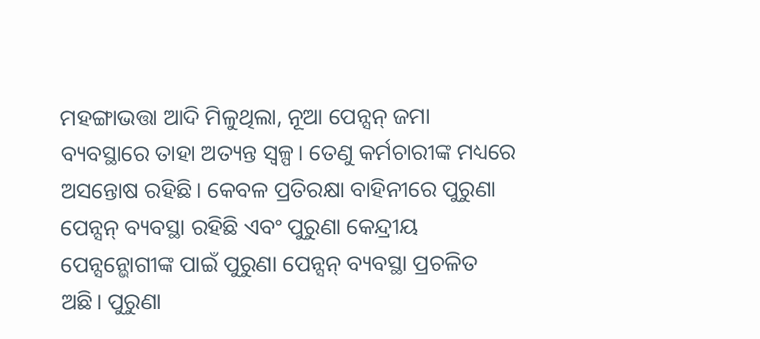ମହଙ୍ଗାଭତ୍ତା ଆଦି ମିଳୁଥିଲା, ନୂଆ ପେନ୍ସନ୍ ଜମା ବ୍ୟବସ୍ଥାରେ ତାହା ଅତ୍ୟନ୍ତ ସ୍ୱଳ୍ପ। ତେଣୁ କର୍ମଚାରୀଙ୍କ ମଧ୍ୟରେ ଅସନ୍ତୋଷ ରହିଛି। କେବଳ ପ୍ରତିରକ୍ଷା ବାହିନୀରେ ପୁରୁଣା ପେନ୍ସନ୍ ବ୍ୟବସ୍ଥା ରହିଛି ଏବଂ ପୁରୁଣା କେନ୍ଦ୍ରୀୟ ପେନ୍ସନ୍ଭୋଗୀଙ୍କ ପାଇଁ ପୁରୁଣା ପେନ୍ସନ୍ ବ୍ୟବସ୍ଥା ପ୍ରଚଳିତ ଅଛି। ପୁରୁଣା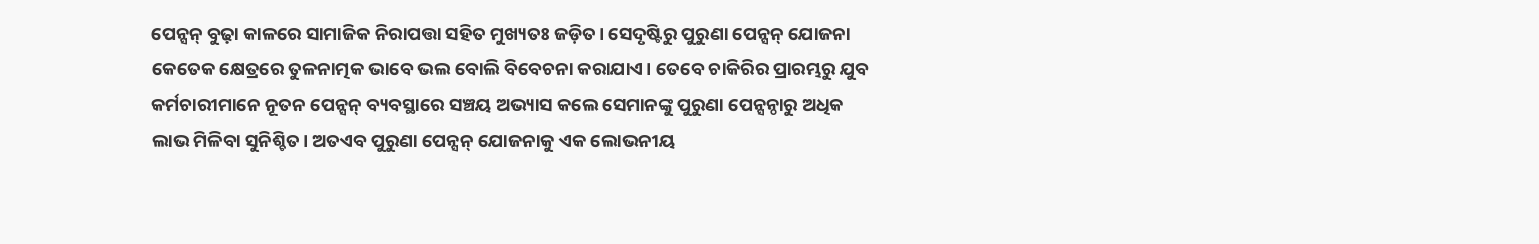ପେନ୍ସନ୍ ବୁଢ଼ା କାଳରେ ସାମାଜିକ ନିରାପତ୍ତା ସହିତ ମୁଖ୍ୟତଃ ଜଡ଼ିତ। ସେଦୃଷ୍ଟିରୁ ପୁରୁଣା ପେନ୍ସନ୍ ଯୋଜନା କେତେକ କ୍ଷେତ୍ରରେ ତୁଳନାତ୍ମକ ଭାବେ ଭଲ ବୋଲି ବିବେଚନା କରାଯାଏ। ତେବେ ଚାକିରିର ପ୍ରାରମ୍ଭରୁ ଯୁବ କର୍ମଚାରୀମାନେ ନୂତନ ପେନ୍ସନ୍ ବ୍ୟବସ୍ଥାରେ ସଞ୍ଚୟ ଅଭ୍ୟାସ କଲେ ସେମାନଙ୍କୁ ପୁରୁଣା ପେନ୍ସନ୍ଠାରୁ ଅଧିକ ଲାଭ ମିଳିବା ସୁନିଶ୍ଚିତ। ଅତଏବ ପୁରୁଣା ପେନ୍ସନ୍ ଯୋଜନାକୁ ଏକ ଲୋଭନୀୟ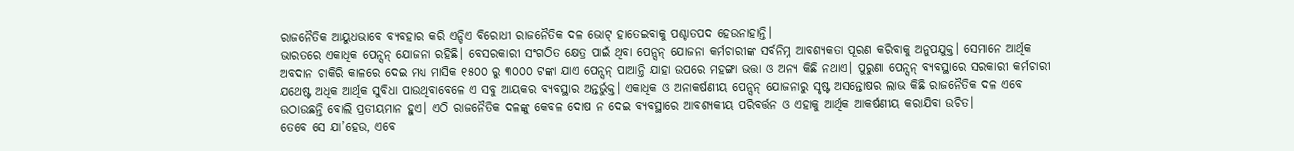ରାଜନୈତିକ ଆୟୁଧଭାବେ ବ୍ୟବହାର କରି ଏନ୍ଡିଏ ବିରୋଧୀ ରାଜନୈତିକ ଦଳ ଭୋଟ୍ ହାତେଇବାକୁ ପଶ୍ଚାତପଦ ହେଉନାହାନ୍ତି।
ଭାରତରେ ଏକାଧିକ ପେନ୍ସନ୍ ଯୋଜନା ରହିଛି। ବେସରକାରୀ ସଂଗଠିତ କ୍ଷେତ୍ର ପାଇଁ ଥିବା ପେନ୍ସନ୍ ଯୋଜନା କର୍ମଚାରୀଙ୍କ ସର୍ବନିମ୍ନ ଆବଶ୍ୟକତା ପୂରଣ କରିବାକୁ ଅନୁପଯୁକ୍ତ। ସେମାନେ ଆର୍ଥିକ ଅବଦାନ ଚାକିରି କାଳରେ ଦେଇ ମଧ୍ୟ ମାସିକ ୧୫୦୦ ରୁ ୩୦୦୦ ଟଙ୍କା ଯାଏ ପେନ୍ସନ୍ ପାଆନ୍ତି ଯାହା ଉପରେ ମହଙ୍ଗା ଭତ୍ତା ଓ ଅନ୍ୟ କିଛି ନଥାଏ। ପୁରୁଣା ପେନ୍ସନ୍ ବ୍ୟବସ୍ଥାରେ ସରକାରୀ କର୍ମଚାରୀ ଯଥେଷ୍ଟ ଅଧିକ ଆର୍ଥିକ ସୁବିଧା ପାଉଥିବାବେଳେ ଏ ସବୁ ଆୟକର ବ୍ୟବସ୍ଥାର ଅନ୍ତର୍ଭୁକ୍ତ। ଏକାଧିକ ଓ ଅନାକର୍ଷଣୀୟ ପେନ୍ସନ୍ ଯୋଜନାରୁ ସୃଷ୍ଟ ଅସନ୍ତୋଷର ଲାଭ କିଛି ରାଜନୈତିକ ଦଳ ଏବେ ଉଠାଉଛନ୍ତି ବୋଲି ପ୍ରତୀୟମାନ ହୁଏ। ଏଠି ରାଜନୈତିକ ଦଳଙ୍କୁ କେବଳ ଦୋଷ ନ ଦେଇ ବ୍ୟବସ୍ଥାରେ ଆବଶ୍ୟକୀୟ ପରିବର୍ତ୍ତନ ଓ ଏହାକୁ ଆର୍ଥିକ ଆକର୍ଷଣୀୟ କରାଯିବା ଉଚିତ।
ତେବେ ସେ ଯା’ହେଉ, ଏବେ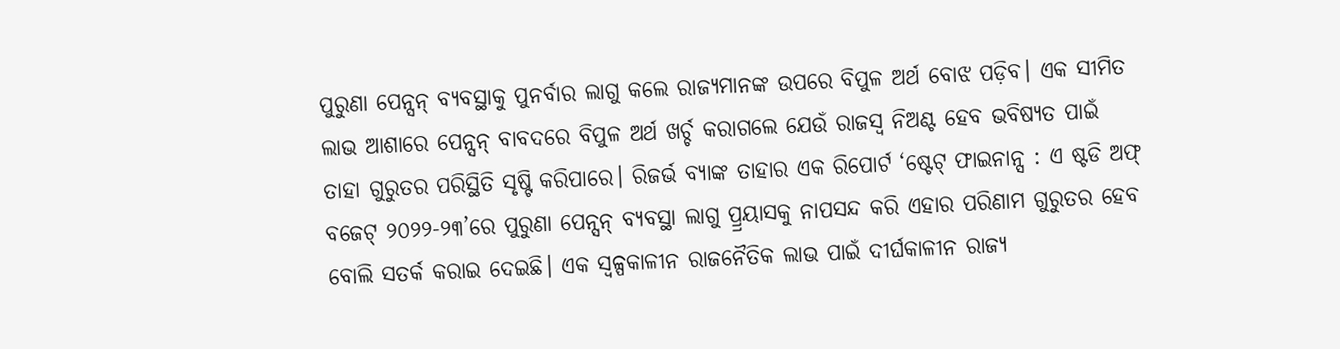ପୁରୁଣା ପେନ୍ସନ୍ ବ୍ୟବସ୍ଥାକୁ ପୁନର୍ବାର ଲାଗୁ କଲେ ରାଜ୍ୟମାନଙ୍କ ଉପରେ ବିପୁଳ ଅର୍ଥ ବୋଝ ପଡ଼ିବ। ଏକ ସୀମିତ ଲାଭ ଆଶାରେ ପେନ୍ସନ୍ ବାବଦରେ ବିପୁଳ ଅର୍ଥ ଖର୍ଚ୍ଚ କରାଗଲେ ଯେଉଁ ରାଜସ୍ୱ ନିଅଣ୍ଟ ହେବ ଭବିଷ୍ୟତ ପାଇଁ ତାହା ଗୁରୁତର ପରିସ୍ଥିତି ସୃଷ୍ଟି କରିପାରେ। ରିଜର୍ଭ ବ୍ୟାଙ୍କ ତାହାର ଏକ ରିପୋର୍ଟ ‘ଷ୍ଟେଟ୍ ଫାଇନାନ୍ସ : ଏ ଷ୍ଟଡି ଅଫ୍ ବଜେଟ୍ ୨୦୨୨-୨୩’ରେ ପୁରୁଣା ପେନ୍ସନ୍ ବ୍ୟବସ୍ଥା ଲାଗୁ ପ୍ର୍ରୟାସକୁ ନାପସନ୍ଦ କରି ଏହାର ପରିଣାମ ଗୁରୁତର ହେବ ବୋଲି ସତର୍କ କରାଇ ଦେଇଛି। ଏକ ସ୍ୱଳ୍ପକାଳୀନ ରାଜନୈତିକ ଲାଭ ପାଇଁ ଦୀର୍ଘକାଳୀନ ରାଜ୍ୟ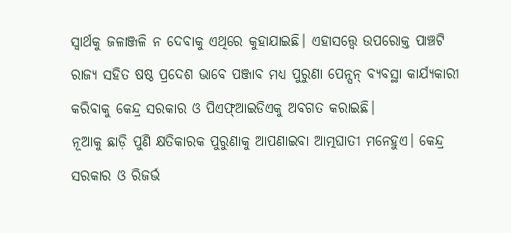ସ୍ୱାର୍ଥକୁ ଜଳାଞ୍ଜଳି ନ ଦେବାକୁ ଏଥିରେ କୁହାଯାଇଛି। ଏହାସତ୍ତ୍ବେ ଉପରୋକ୍ତ ପାଞ୍ଚଟି ରାଜ୍ୟ ସହିତ ଷଷ୍ଠ ପ୍ରଦେଶ ଭାବେ ପଞ୍ଜାବ ମଧ୍ୟ ପୁରୁଣା ପେନ୍ସନ୍ ବ୍ୟବସ୍ଥା କାର୍ଯ୍ୟକାରୀ କରିବାକୁ କେନ୍ଦ୍ର ସରକାର ଓ ପିଏଫ୍ଆଇଡିଏକୁ ଅବଗତ କରାଇଛି।
ନୂଆକୁ ଛାଡ଼ି ପୁଣି କ୍ଷତିକାରକ ପୁରୁଣାକୁ ଆପଣାଇବା ଆତ୍ମଘାତୀ ମନେହୁଏ। କେନ୍ଦ୍ର ସରକାର ଓ ରିଜର୍ଭ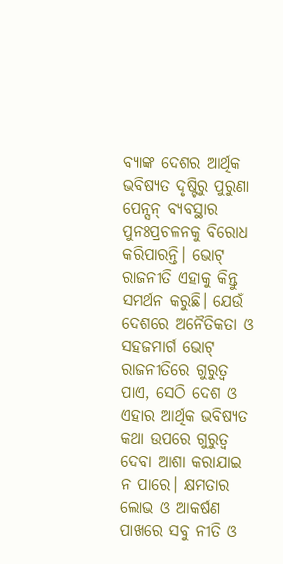ବ୍ୟାଙ୍କ ଦେଶର ଆର୍ଥିକ ଭବିଷ୍ୟତ ଦୃଷ୍ଟିରୁ ପୁରୁଣା ପେନ୍ସନ୍ ବ୍ୟବସ୍ଥାର ପୁନଃପ୍ରଚଳନକୁ ବିରୋଧ କରିପାରନ୍ତି। ଭୋଟ୍ ରାଜନୀତି ଏହାକୁ କିନ୍ତୁ ସମର୍ଥନ କରୁଛି। ଯେଉଁ ଦେଶରେ ଅନୈତିକତା ଓ ସହଜମାର୍ଗ ଭୋଟ୍ ରାଜନୀତିରେ ଗୁରୁତ୍ୱ ପାଏ, ସେଠି ଦେଶ ଓ ଏହାର ଆର୍ଥିକ ଭବିଷ୍ୟତ କଥା ଉପରେ ଗୁରୁତ୍ୱ ଦେବା ଆଶା କରାଯାଇ ନ ପାରେ। କ୍ଷମତାର ଲୋଭ ଓ ଆକର୍ଷଣ ପାଖରେ ସବୁ ନୀତି ଓ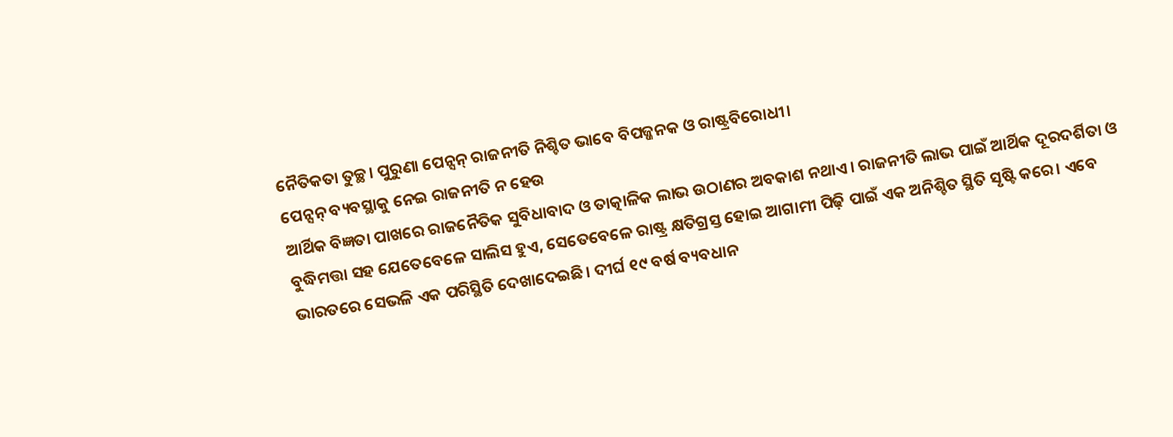ନୈତିକତା ତୁଚ୍ଛ। ପୁରୁଣା ପେନ୍ସନ୍ ରାଜନୀତି ନିଶ୍ଚିତ ଭାବେ ବିପଜ୍ଜନକ ଓ ରାଷ୍ଟ୍ରବିରୋଧୀ।
ପେନ୍ସନ୍ ବ୍ୟବସ୍ଥାକୁ ନେଇ ରାଜନୀତି ନ ହେଉ
ଆର୍ଥିକ ବିଜ୍ଞତା ପାଖରେ ରାଜନୈତିକ ସୁବିଧାବାଦ ଓ ତାତ୍କାଳିକ ଲାଭ ଉଠାଣର ଅବକାଶ ନଥାଏ। ରାଜନୀତି ଲାଭ ପାଇଁ ଆର୍ଥିକ ଦୂରଦର୍ଶିତା ଓ ବୁଦ୍ଧିମତ୍ତା ସହ ଯେତେବେଳେ ସାଲିସ ହୁଏ, ସେତେବେଳେ ରାଷ୍ଟ୍ର କ୍ଷତିଗ୍ରସ୍ତ ହୋଇ ଆଗାମୀ ପିଢ଼ି ପାଇଁ ଏକ ଅନିଶ୍ଚିତ ସ୍ଥିତି ସୃଷ୍ଟି କରେ। ଏବେ ଭାରତରେ ସେଭଳି ଏକ ପରିସ୍ଥିତି ଦେଖାଦେଇଛି। ଦୀର୍ଘ ୧୯ ବର୍ଷ ବ୍ୟବଧାନ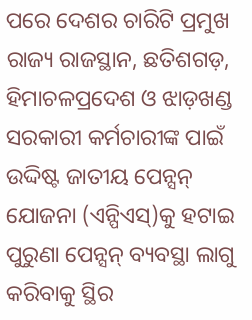ପରେ ଦେଶର ଚାରିଟି ପ୍ରମୁଖ ରାଜ୍ୟ ରାଜସ୍ଥାନ, ଛତିଶଗଡ଼, ହିମାଚଳପ୍ରଦେଶ ଓ ଝାଡ଼ଖଣ୍ଡ ସରକାରୀ କର୍ମଚାରୀଙ୍କ ପାଇଁ ଉଦ୍ଦିଷ୍ଟ ଜାତୀୟ ପେନ୍ସନ୍ ଯୋଜନା (ଏନ୍ପିଏସ୍)କୁ ହଟାଇ ପୁରୁଣା ପେନ୍ସନ୍ ବ୍ୟବସ୍ଥା ଲାଗୁ କରିବାକୁ ସ୍ଥିର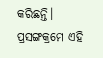କରିଛନ୍ତି। ପ୍ରସଙ୍ଗକ୍ରମେ ଏହି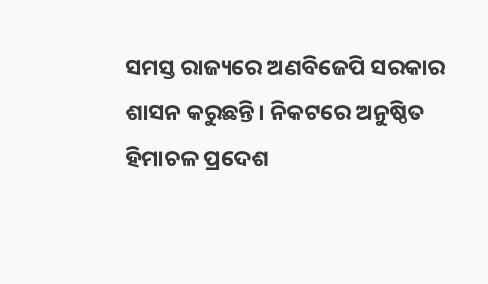ସମସ୍ତ ରାଜ୍ୟରେ ଅଣବିଜେପି ସରକାର ଶାସନ କରୁଛନ୍ତି। ନିକଟରେ ଅନୁଷ୍ଠିତ ହିମାଚଳ ପ୍ରଦେଶ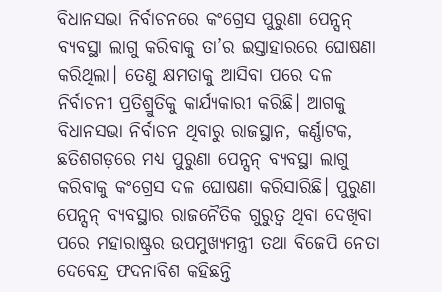ବିଧାନସଭା ନିର୍ବାଚନରେ କଂଗ୍ରେସ ପୁରୁଣା ପେନ୍ସନ୍ ବ୍ୟବସ୍ଥା ଲାଗୁ କରିବାକୁ ତା’ର ଇସ୍ତାହାରରେ ଘୋଷଣା କରିଥିଲା। ତେଣୁ କ୍ଷମତାକୁ ଆସିବା ପରେ ଦଳ ନିର୍ବାଚନୀ ପ୍ରତିଶ୍ରୁତିକୁ କାର୍ଯ୍ୟକାରୀ କରିଛି। ଆଗକୁ ବିଧାନସଭା ନିର୍ବାଚନ ଥିବାରୁ ରାଜସ୍ଥାନ, କର୍ଣ୍ଣାଟକ, ଛତିଶଗଡ଼ରେ ମଧ୍ୟ ପୁରୁଣା ପେନ୍ସନ୍ ବ୍ୟବସ୍ଥା ଲାଗୁ କରିବାକୁ କଂଗ୍ରେସ ଦଳ ଘୋଷଣା କରିସାରିଛି। ପୁରୁଣା ପେନ୍ସନ୍ ବ୍ୟବସ୍ଥାର ରାଜନୈତିକ ଗୁରୁତ୍ୱ ଥିବା ଦେଖିବା ପରେ ମହାରାଷ୍ଟ୍ରର ଉପମୁଖ୍ୟମନ୍ତ୍ରୀ ତଥା ବିଜେପି ନେତା ଦେବେନ୍ଦ୍ର ଫଦନାବିଶ କହିଛନ୍ତି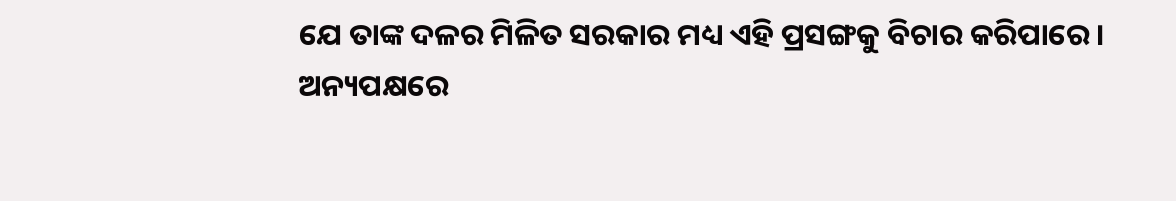ଯେ ତାଙ୍କ ଦଳର ମିଳିତ ସରକାର ମଧ୍ୟ ଏହି ପ୍ରସଙ୍ଗକୁ ବିଚାର କରିପାରେ।
ଅନ୍ୟପକ୍ଷରେ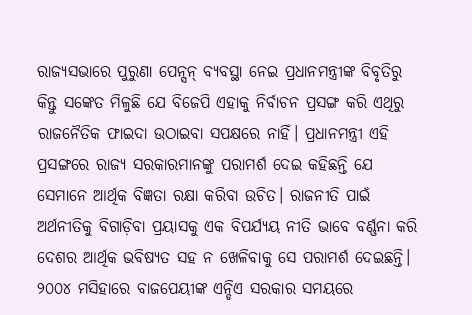ରାଜ୍ୟସଭାରେ ପୁରୁଣା ପେନ୍ସନ୍ ବ୍ୟବସ୍ଥା ନେଇ ପ୍ରଧାନମନ୍ତ୍ରୀଙ୍କ ବିବୃତିରୁ କିନ୍ତୁ ସଙ୍କେତ ମିଳୁଛି ଯେ ବିଜେପି ଏହାକୁ ନିର୍ବାଚନ ପ୍ରସଙ୍ଗ କରି ଏଥିରୁ ରାଜନୈତିକ ଫାଇଦା ଉଠାଇବା ସପକ୍ଷରେ ନାହିଁ। ପ୍ରଧାନମନ୍ତ୍ରୀ ଏହି ପ୍ରସଙ୍ଗରେ ରାଜ୍ୟ ସରକାରମାନଙ୍କୁ ପରାମର୍ଶ ଦେଇ କହିଛନ୍ତି ଯେ ସେମାନେ ଆର୍ଥିକ ବିଜ୍ଞତା ରକ୍ଷା କରିବା ଉଚିତ। ରାଜନୀତି ପାଇଁ ଅର୍ଥନୀତିକୁ ବିଗାଡ଼ିବା ପ୍ରୟାସକୁ ଏକ ବିପର୍ଯ୍ୟୟ ନୀତି ଭାବେ ବର୍ଣ୍ଣନା କରି ଦେଶର ଆର୍ଥିକ ଭବିଷ୍ୟତ ସହ ନ ଖେଳିବାକୁ ସେ ପରାମର୍ଶ ଦେଇଛନ୍ତି।
୨୦୦୪ ମସିହାରେ ବାଜପେୟୀଙ୍କ ଏନ୍ଡିଏ ସରକାର ସମୟରେ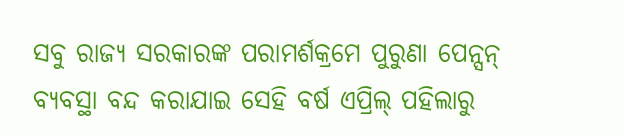ସବୁ ରାଜ୍ୟ ସରକାରଙ୍କ ପରାମର୍ଶକ୍ରମେ ପୁରୁଣା ପେନ୍ସନ୍ ବ୍ୟବସ୍ଥା ବନ୍ଦ କରାଯାଇ ସେହି ବର୍ଷ ଏପ୍ରିଲ୍ ପହିଲାରୁ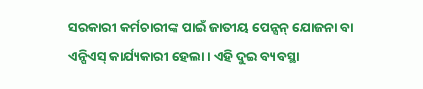ସରକାରୀ କର୍ମଚାରୀଙ୍କ ପାଇଁ ଜାତୀୟ ପେନ୍ସନ୍ ଯୋଜନା ବା ଏନ୍ପିଏସ୍ କାର୍ଯ୍ୟକାରୀ ହେଲା। ଏହି ଦୁଇ ବ୍ୟବସ୍ଥା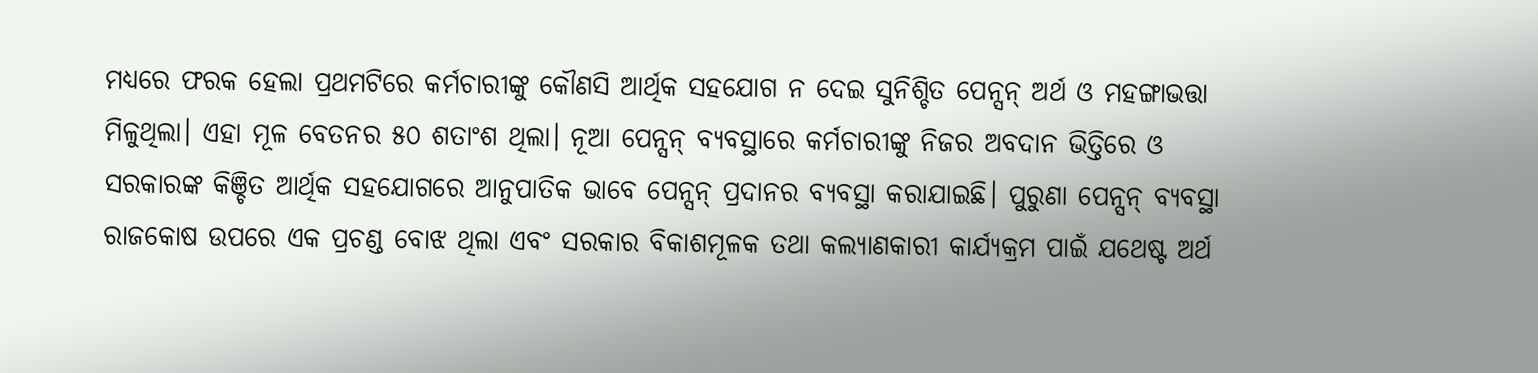ମଧ୍ୟରେ ଫରକ ହେଲା ପ୍ରଥମଟିରେ କର୍ମଚାରୀଙ୍କୁ କୌଣସି ଆର୍ଥିକ ସହଯୋଗ ନ ଦେଇ ସୁନିଶ୍ଚିତ ପେନ୍ସନ୍ ଅର୍ଥ ଓ ମହଙ୍ଗାଭତ୍ତା ମିଳୁଥିଲା। ଏହା ମୂଳ ବେତନର ୫୦ ଶତାଂଶ ଥିଲା। ନୂଆ ପେନ୍ସନ୍ ବ୍ୟବସ୍ଥାରେ କର୍ମଚାରୀଙ୍କୁ ନିଜର ଅବଦାନ ଭିତ୍ତିରେ ଓ ସରକାରଙ୍କ କିଞ୍ଚିତ ଆର୍ଥିକ ସହଯୋଗରେ ଆନୁପାତିକ ଭାବେ ପେନ୍ସନ୍ ପ୍ରଦାନର ବ୍ୟବସ୍ଥା କରାଯାଇଛି। ପୁରୁଣା ପେନ୍ସନ୍ ବ୍ୟବସ୍ଥା ରାଜକୋଷ ଉପରେ ଏକ ପ୍ରଚଣ୍ଡ ବୋଝ ଥିଲା ଏବଂ ସରକାର ବିକାଶମୂଳକ ତଥା କଲ୍ୟାଣକାରୀ କାର୍ଯ୍ୟକ୍ରମ ପାଇଁ ଯଥେଷ୍ଟ ଅର୍ଥ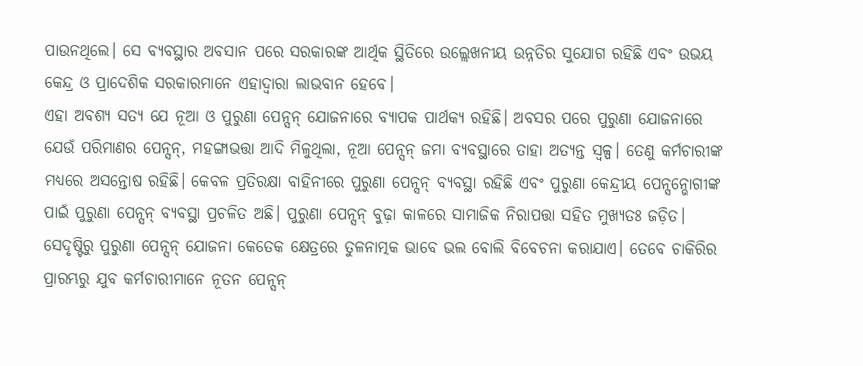ପାଉନଥିଲେ। ସେ ବ୍ୟବସ୍ଥାର ଅବସାନ ପରେ ସରକାରଙ୍କ ଆର୍ଥିକ ସ୍ଥିତିରେ ଉଲ୍ଲେଖନୀୟ ଉନ୍ନତିର ସୁଯୋଗ ରହିଛି ଏବଂ ଉଭୟ କେନ୍ଦ୍ର ଓ ପ୍ରାଦେଶିକ ସରକାରମାନେ ଏହାଦ୍ୱାରା ଲାଭବାନ ହେବେ।
ଏହା ଅବଶ୍ୟ ସତ୍ୟ ଯେ ନୂଆ ଓ ପୁରୁଣା ପେନ୍ସନ୍ ଯୋଜନାରେ ବ୍ୟାପକ ପାର୍ଥକ୍ୟ ରହିଛି। ଅବସର ପରେ ପୁରୁଣା ଯୋଜନାରେ ଯେଉଁ ପରିମାଣର ପେନ୍ସନ୍, ମହଙ୍ଗାଭତ୍ତା ଆଦି ମିଳୁଥିଲା, ନୂଆ ପେନ୍ସନ୍ ଜମା ବ୍ୟବସ୍ଥାରେ ତାହା ଅତ୍ୟନ୍ତ ସ୍ୱଳ୍ପ। ତେଣୁ କର୍ମଚାରୀଙ୍କ ମଧ୍ୟରେ ଅସନ୍ତୋଷ ରହିଛି। କେବଳ ପ୍ରତିରକ୍ଷା ବାହିନୀରେ ପୁରୁଣା ପେନ୍ସନ୍ ବ୍ୟବସ୍ଥା ରହିଛି ଏବଂ ପୁରୁଣା କେନ୍ଦ୍ରୀୟ ପେନ୍ସନ୍ଭୋଗୀଙ୍କ ପାଇଁ ପୁରୁଣା ପେନ୍ସନ୍ ବ୍ୟବସ୍ଥା ପ୍ରଚଳିତ ଅଛି। ପୁରୁଣା ପେନ୍ସନ୍ ବୁଢ଼ା କାଳରେ ସାମାଜିକ ନିରାପତ୍ତା ସହିତ ମୁଖ୍ୟତଃ ଜଡ଼ିତ। ସେଦୃଷ୍ଟିରୁ ପୁରୁଣା ପେନ୍ସନ୍ ଯୋଜନା କେତେକ କ୍ଷେତ୍ରରେ ତୁଳନାତ୍ମକ ଭାବେ ଭଲ ବୋଲି ବିବେଚନା କରାଯାଏ। ତେବେ ଚାକିରିର ପ୍ରାରମ୍ଭରୁ ଯୁବ କର୍ମଚାରୀମାନେ ନୂତନ ପେନ୍ସନ୍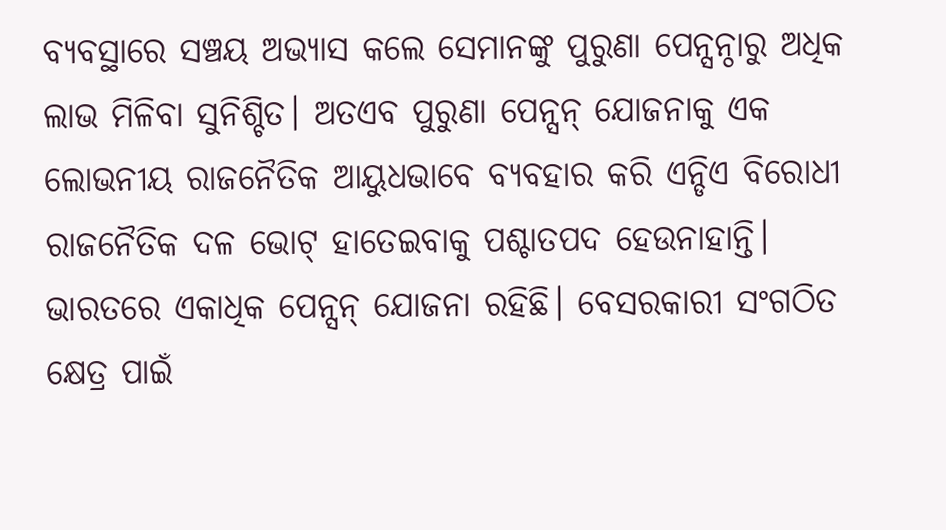ବ୍ୟବସ୍ଥାରେ ସଞ୍ଚୟ ଅଭ୍ୟାସ କଲେ ସେମାନଙ୍କୁ ପୁରୁଣା ପେନ୍ସନ୍ଠାରୁ ଅଧିକ ଲାଭ ମିଳିବା ସୁନିଶ୍ଚିତ। ଅତଏବ ପୁରୁଣା ପେନ୍ସନ୍ ଯୋଜନାକୁ ଏକ ଲୋଭନୀୟ ରାଜନୈତିକ ଆୟୁଧଭାବେ ବ୍ୟବହାର କରି ଏନ୍ଡିଏ ବିରୋଧୀ ରାଜନୈତିକ ଦଳ ଭୋଟ୍ ହାତେଇବାକୁ ପଶ୍ଚାତପଦ ହେଉନାହାନ୍ତି।
ଭାରତରେ ଏକାଧିକ ପେନ୍ସନ୍ ଯୋଜନା ରହିଛି। ବେସରକାରୀ ସଂଗଠିତ କ୍ଷେତ୍ର ପାଇଁ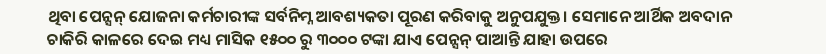ଥିବା ପେନ୍ସନ୍ ଯୋଜନା କର୍ମଚାରୀଙ୍କ ସର୍ବନିମ୍ନ ଆବଶ୍ୟକତା ପୂରଣ କରିବାକୁ ଅନୁପଯୁକ୍ତ। ସେମାନେ ଆର୍ଥିକ ଅବଦାନ ଚାକିରି କାଳରେ ଦେଇ ମଧ୍ୟ ମାସିକ ୧୫୦୦ ରୁ ୩୦୦୦ ଟଙ୍କା ଯାଏ ପେନ୍ସନ୍ ପାଆନ୍ତି ଯାହା ଉପରେ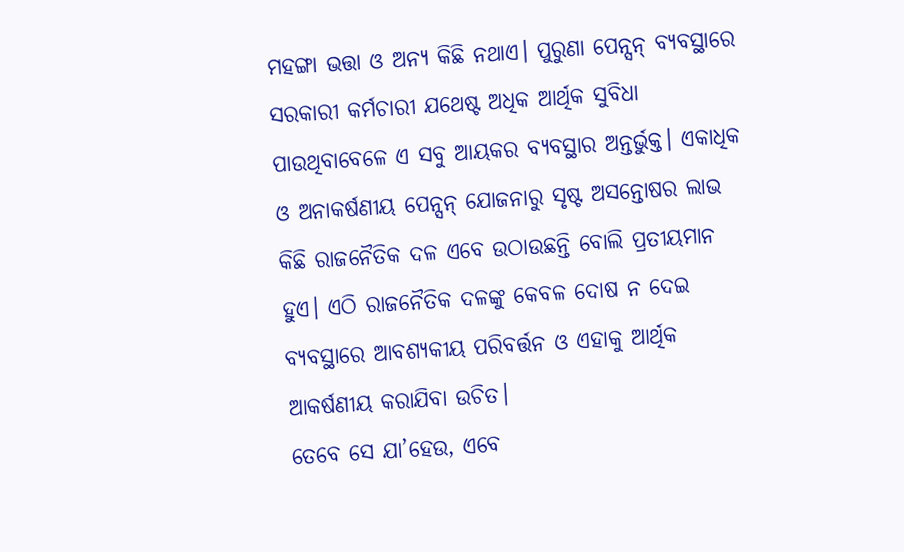ମହଙ୍ଗା ଭତ୍ତା ଓ ଅନ୍ୟ କିଛି ନଥାଏ। ପୁରୁଣା ପେନ୍ସନ୍ ବ୍ୟବସ୍ଥାରେ ସରକାରୀ କର୍ମଚାରୀ ଯଥେଷ୍ଟ ଅଧିକ ଆର୍ଥିକ ସୁବିଧା ପାଉଥିବାବେଳେ ଏ ସବୁ ଆୟକର ବ୍ୟବସ୍ଥାର ଅନ୍ତର୍ଭୁକ୍ତ। ଏକାଧିକ ଓ ଅନାକର୍ଷଣୀୟ ପେନ୍ସନ୍ ଯୋଜନାରୁ ସୃଷ୍ଟ ଅସନ୍ତୋଷର ଲାଭ କିଛି ରାଜନୈତିକ ଦଳ ଏବେ ଉଠାଉଛନ୍ତି ବୋଲି ପ୍ରତୀୟମାନ ହୁଏ। ଏଠି ରାଜନୈତିକ ଦଳଙ୍କୁ କେବଳ ଦୋଷ ନ ଦେଇ ବ୍ୟବସ୍ଥାରେ ଆବଶ୍ୟକୀୟ ପରିବର୍ତ୍ତନ ଓ ଏହାକୁ ଆର୍ଥିକ ଆକର୍ଷଣୀୟ କରାଯିବା ଉଚିତ।
ତେବେ ସେ ଯା’ହେଉ, ଏବେ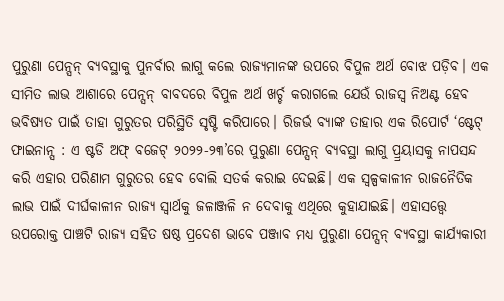ପୁରୁଣା ପେନ୍ସନ୍ ବ୍ୟବସ୍ଥାକୁ ପୁନର୍ବାର ଲାଗୁ କଲେ ରାଜ୍ୟମାନଙ୍କ ଉପରେ ବିପୁଳ ଅର୍ଥ ବୋଝ ପଡ଼ିବ। ଏକ ସୀମିତ ଲାଭ ଆଶାରେ ପେନ୍ସନ୍ ବାବଦରେ ବିପୁଳ ଅର୍ଥ ଖର୍ଚ୍ଚ କରାଗଲେ ଯେଉଁ ରାଜସ୍ୱ ନିଅଣ୍ଟ ହେବ ଭବିଷ୍ୟତ ପାଇଁ ତାହା ଗୁରୁତର ପରିସ୍ଥିତି ସୃଷ୍ଟି କରିପାରେ। ରିଜର୍ଭ ବ୍ୟାଙ୍କ ତାହାର ଏକ ରିପୋର୍ଟ ‘ଷ୍ଟେଟ୍ ଫାଇନାନ୍ସ : ଏ ଷ୍ଟଡି ଅଫ୍ ବଜେଟ୍ ୨୦୨୨-୨୩’ରେ ପୁରୁଣା ପେନ୍ସନ୍ ବ୍ୟବସ୍ଥା ଲାଗୁ ପ୍ର୍ରୟାସକୁ ନାପସନ୍ଦ କରି ଏହାର ପରିଣାମ ଗୁରୁତର ହେବ ବୋଲି ସତର୍କ କରାଇ ଦେଇଛି। ଏକ ସ୍ୱଳ୍ପକାଳୀନ ରାଜନୈତିକ ଲାଭ ପାଇଁ ଦୀର୍ଘକାଳୀନ ରାଜ୍ୟ ସ୍ୱାର୍ଥକୁ ଜଳାଞ୍ଜଳି ନ ଦେବାକୁ ଏଥିରେ କୁହାଯାଇଛି। ଏହାସତ୍ତ୍ବେ ଉପରୋକ୍ତ ପାଞ୍ଚଟି ରାଜ୍ୟ ସହିତ ଷଷ୍ଠ ପ୍ରଦେଶ ଭାବେ ପଞ୍ଜାବ ମଧ୍ୟ ପୁରୁଣା ପେନ୍ସନ୍ ବ୍ୟବସ୍ଥା କାର୍ଯ୍ୟକାରୀ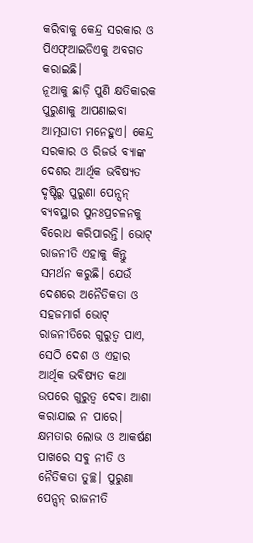କରିବାକୁ କେନ୍ଦ୍ର ସରକାର ଓ ପିଏଫ୍ଆଇଡିଏକୁ ଅବଗତ କରାଇଛି।
ନୂଆକୁ ଛାଡ଼ି ପୁଣି କ୍ଷତିକାରକ ପୁରୁଣାକୁ ଆପଣାଇବା ଆତ୍ମଘାତୀ ମନେହୁଏ। କେନ୍ଦ୍ର ସରକାର ଓ ରିଜର୍ଭ ବ୍ୟାଙ୍କ ଦେଶର ଆର୍ଥିକ ଭବିଷ୍ୟତ ଦୃଷ୍ଟିରୁ ପୁରୁଣା ପେନ୍ସନ୍ ବ୍ୟବସ୍ଥାର ପୁନଃପ୍ରଚଳନକୁ ବିରୋଧ କରିପାରନ୍ତି। ଭୋଟ୍ ରାଜନୀତି ଏହାକୁ କିନ୍ତୁ ସମର୍ଥନ କରୁଛି। ଯେଉଁ ଦେଶରେ ଅନୈତିକତା ଓ ସହଜମାର୍ଗ ଭୋଟ୍ ରାଜନୀତିରେ ଗୁରୁତ୍ୱ ପାଏ, ସେଠି ଦେଶ ଓ ଏହାର ଆର୍ଥିକ ଭବିଷ୍ୟତ କଥା ଉପରେ ଗୁରୁତ୍ୱ ଦେବା ଆଶା କରାଯାଇ ନ ପାରେ। କ୍ଷମତାର ଲୋଭ ଓ ଆକର୍ଷଣ ପାଖରେ ସବୁ ନୀତି ଓ ନୈତିକତା ତୁଚ୍ଛ। ପୁରୁଣା ପେନ୍ସନ୍ ରାଜନୀତି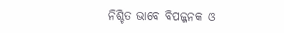ନିଶ୍ଚିତ ଭାବେ ବିପଜ୍ଜନକ ଓ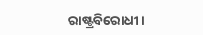ରାଷ୍ଟ୍ରବିରୋଧୀ।